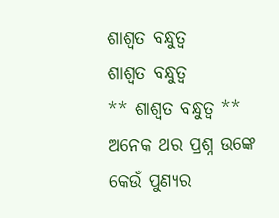ଶାଶ୍ୱତ ବନ୍ଧୁତ୍ୱ
ଶାଶ୍ୱତ ବନ୍ଧୁତ୍ୱ
** ଶାଶ୍ୱତ ବନ୍ଧୁତ୍ବ **
ଅନେକ ଥର ପ୍ରଶ୍ନ ଉଙ୍କେ
କେଉଁ ପୁଣ୍ୟର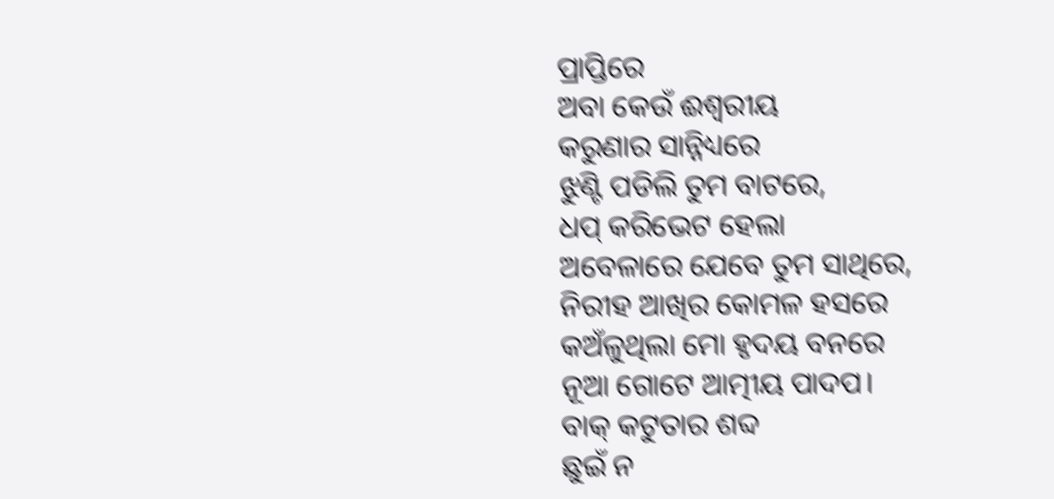ପ୍ରାପ୍ତିରେ
ଅବା କେଉଁ ଈଶ୍ୱରୀୟ
କରୁଣାର ସାନ୍ନିଧ୍ୟରେ
ଝୁଣ୍ଟି ପଡିଲି ତୁମ ବାଟରେ,
ଧପ୍ କରିଭେଟ ହେଲା
ଅବେଳାରେ ଯେବେ ତୁମ ସାଥିରେ,
ନିରୀହ ଆଖିର କୋମଳ ହସରେ
କଅଁଳୁଥିଲା ମୋ ହୃଦୟ ବନରେ
ନୂଆ ଗୋଟେ ଆତ୍ମୀୟ ପାଦପ।
ବାକ୍ କଟୁତାର ଶବ୍ଦ
ଛୁଇଁ ନ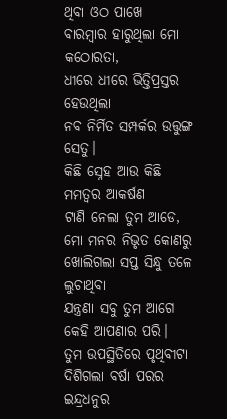ଥିବା ଓଠ ପାଖେ
ବାରମ୍ବାର ହାରୁଥିଲା ମୋ କଠୋରତା,
ଧୀରେ ଧୀରେ ଭିତ୍ତିପ୍ରସ୍ତର ହେଉଥିଲା
ନବ ନିର୍ମିତ ସମ୍ପର୍କର ଉତ୍ତୁଙ୍ଗ ସେତୁ।
କିଛି ସ୍ନେହ ଆଉ କିଛି
ମମତ୍ୱର ଆକର୍ଷଣ
ଟାଣି ନେଲା ତୁମ ଆଡେ,
ମୋ ମନର ନିଭୃତ କୋଣରୁ
ଖୋଲିଗଲା ସପ୍ତ ସିନ୍ଧୁ ତଳେ ଲୁଚାଥିବା
ଯନ୍ତ୍ରଣା ସବୁ ତୁମ ଆଗେ
କେହି ଆପଣାର ପରି।
ତୁମ ଉପସ୍ଥିତିରେ ପୃଥିବୀଟା
ଦିଶିଗଲା ବର୍ଷା ପରର
ଇନ୍ଦ୍ରଧନୁର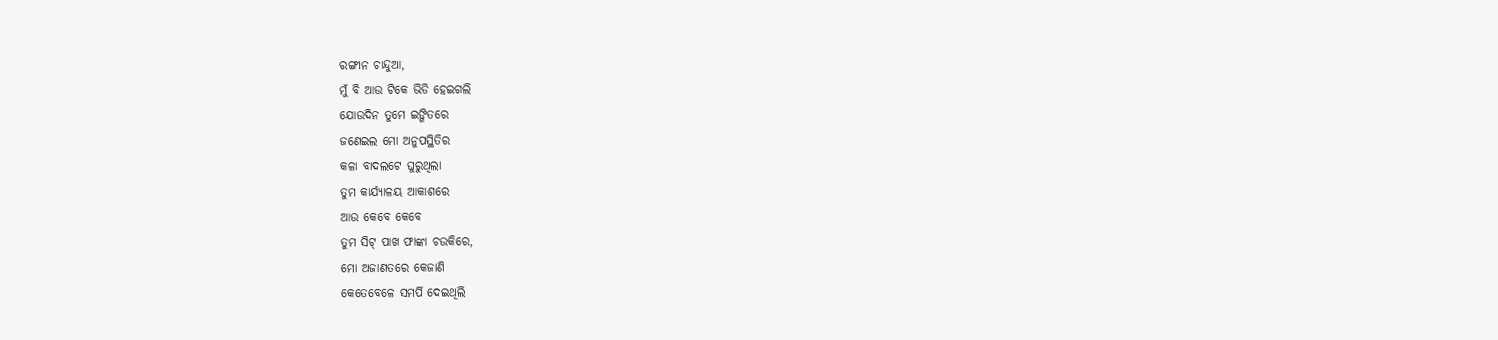ରଙ୍ଗୀନ ଚାନ୍ଦୁଆ,
ମୁଁ ବି ଆଉ ଟିକେ ଭିଡି ହେଇଗଲି
ଯୋଉଦିନ ତୁମେ ଇଙ୍ଗିତରେ
ଜଣେଇଲ ମୋ ଅନୁପସ୍ଥିତିର
କଳା ବାଦଲଟେ ଘୁରୁଥିଲା
ତୁମ କାର୍ଯ୍ୟାଳୟ ଆକାଶରେ
ଆଉ କେବେ କେବେ
ତୁମ ସିଟ୍ ପାଖ ଫାଙ୍କା ଚଉକିରେ,
ମୋ ଅଜାଣତରେ କେଜାଣି
କେତେବେଳେ ସମର୍ପି ଦେଇଥିଲି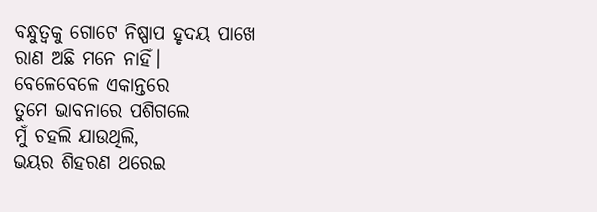ବନ୍ଧୁତ୍ୱକୁ ଗୋଟେ ନିଷ୍ପାପ ହୃଦୟ ପାଖେ
ରାଣ ଅଛି ମନେ ନାହିଁ।
ବେଳେବେଳେ ଏକାନ୍ତରେ
ତୁମେ ଭାବନାରେ ପଶିଗଲେ
ମୁଁ ଚହଲି ଯାଉଥିଲି,
ଭୟର ଶିହରଣ ଥରେଇ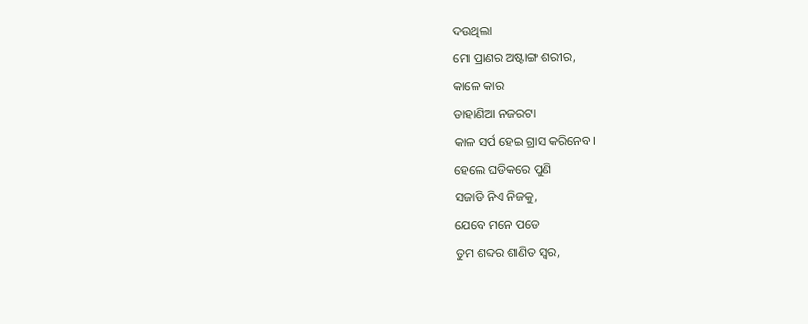ଦଉଥିଲା
ମୋ ପ୍ରାଣର ଅଷ୍ଟାଙ୍ଗ ଶରୀର,
କାଳେ କାର
ଡାହାଣିଆ ନଜରଟା
କାଳ ସର୍ପ ହେଇ ଗ୍ରାସ କରିନେବ।
ହେଲେ ଘଡିକରେ ପୁଣି
ସଜାଡି ନିଏ ନିଜକୁ,
ଯେବେ ମନେ ପଡେ
ତୁମ ଶବ୍ଦର ଶାଣିତ ସ୍ୱର,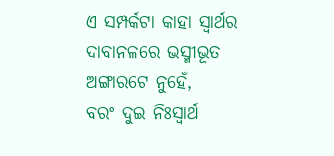ଏ ସମ୍ପର୍କଟା କାହା ସ୍ୱାର୍ଥର
ଦାବାନଳରେ ଭସ୍ମୀଭୂତ
ଅଙ୍ଗାରଟେ ନୁହେଁ,
ବରଂ ଦୁଇ ନିଃସ୍ୱାର୍ଥ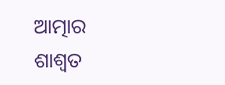ଆତ୍ମାର
ଶାଶ୍ୱତ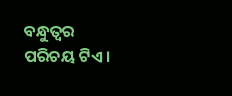ବନ୍ଧୁତ୍ୱର ପରିଚୟ ଟିଏ।